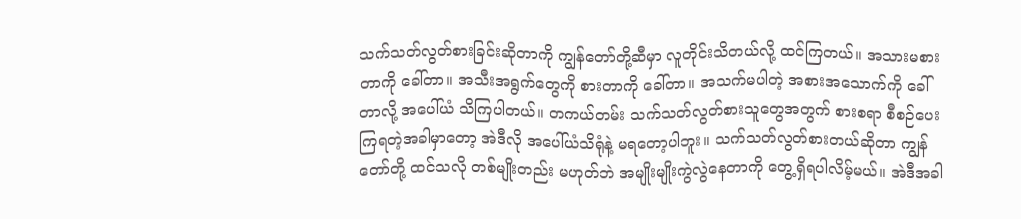သက်သတ်လွတ်စားခြင်းဆိုတာကို ကျွန်တော်တို့ဆီမှာ လူတိုင်းသိတယ်လို့ ထင်ကြတယ်။ အသားမစားတာကို ခေါ်တာ။ အသီးအရွက်တွေကို စားတာကို ခေါ်တာ။ အသက်မပါတဲ့ အစားအသောက်ကို ခေါ်တာလို့ အပေါ်ယံ သိကြပါတယ်။ တကယ်တမ်း သက်သတ်လွတ်စားသူတွေအတွက် စားစရာ စီစဉ်ပေးကြရတဲ့အခါမှာတော့ အဲဒီလို အပေါ်ယံသိရုံနဲ့ မရတော့ပါဘူး။ သက်သတ်လွတ်စားတယ်ဆိုတာ ကျွန်တော်တို့ ထင်သလို တစ်မျိုးတည်း မဟုတ်ဘဲ အမျိုးမျိုးကွဲလွဲနေတာကို တွေ့ရှိရပါလိမ့်မယ်။ အဲဒီအခါ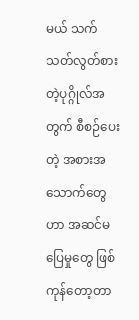မယ် သက်သတ်လွတ်စားတဲ့ပုဂ္ဂိုလ်အတွက် စီစဉ်ပေးတဲ့ အစားအသောက်တွေဟာ အဆင်မပြေမှုတွေ ဖြစ်ကုန်တော့တာ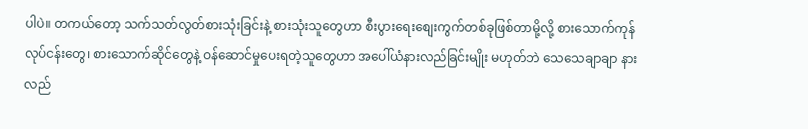ပါပဲ။ တကယ်တော့ သက်သတ်လွတ်စားသုံးခြင်းနဲ့ စားသုံးသူတွေဟာ စီးပွားရေးစျေးကွက်တစ်ခုဖြစ်တာမို့လို့ စားသောက်ကုန်လုပ်ငန်းတွေ၊ စားသောက်ဆိုင်တွေနဲ့ ဝန်ဆောင်မှုပေးရတဲ့သူတွေဟာ အပေါ်ယံနားလည်ခြင်းမျိုး မဟုတ်ဘဲ သေသေချာချာ နားလည်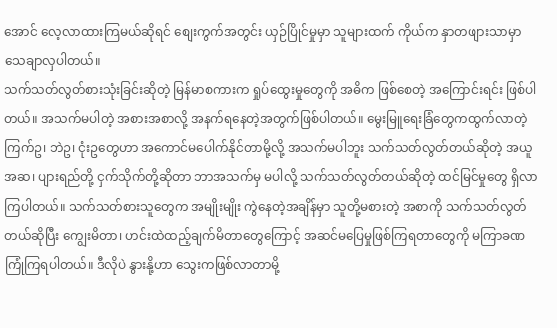အောင် လေ့လာထားကြမယ်ဆိုရင် စျေးကွက်အတွင်း ယှဉ်ပြိုင်မှုမှာ သူများထက် ကိုယ်က နှာတဖျားသာမှာ သေချာလှပါတယ်။
သက်သတ်လွတ်စားသုံးခြင်းဆိုတဲ့ မြန်မာစကားက ရှုပ်ထွေးမှုတွေကို အဓိက ဖြစ်စေတဲ့ အကြောင်းရင်း ဖြစ်ပါတယ်။ အသက်မပါတဲ့ အစားအစာလို့ အနက်ရနေတဲ့အတွက်ဖြစ်ပါတယ်။ မွေးမြူရေးခြံတွေကထွက်လာတဲ့ ကြက်ဥ၊ ဘဲဥ၊ ငုံးဥတွေဟာ အကောင်မပေါက်နိုင်တာမို့လို့ အသက်မပါဘူး သက်သတ်လွတ်တယ်ဆိုတဲ့ အယူအဆ၊ ပျားရည်တို့ ငှက်သိုက်တို့ဆိုတာ ဘာအသက်မှ မပါလို့ သက်သတ်လွတ်တယ်ဆိုတဲ့ ထင်မြင်မှုတွေ ရှိလာကြပါတယ်။ သက်သတ်စားသူတွေက အမျိုးမျိုး ကွဲနေတဲ့အချိန်မှာ သူတို့မစားတဲ့ အစာကို သက်သတ်လွတ်တယ်ဆိုပြီး ကျွေးမိတာ၊ ဟင်းထဲထည့်ချက်မိတာတွေကြောင့် အဆင်မပြေမှုဖြစ်ကြရတာတွေကို မကြာခဏ ကြုံကြရပါတယ်။ ဒီလိုပဲ နွားနို့ဟာ သွေးကဖြစ်လာတာမို့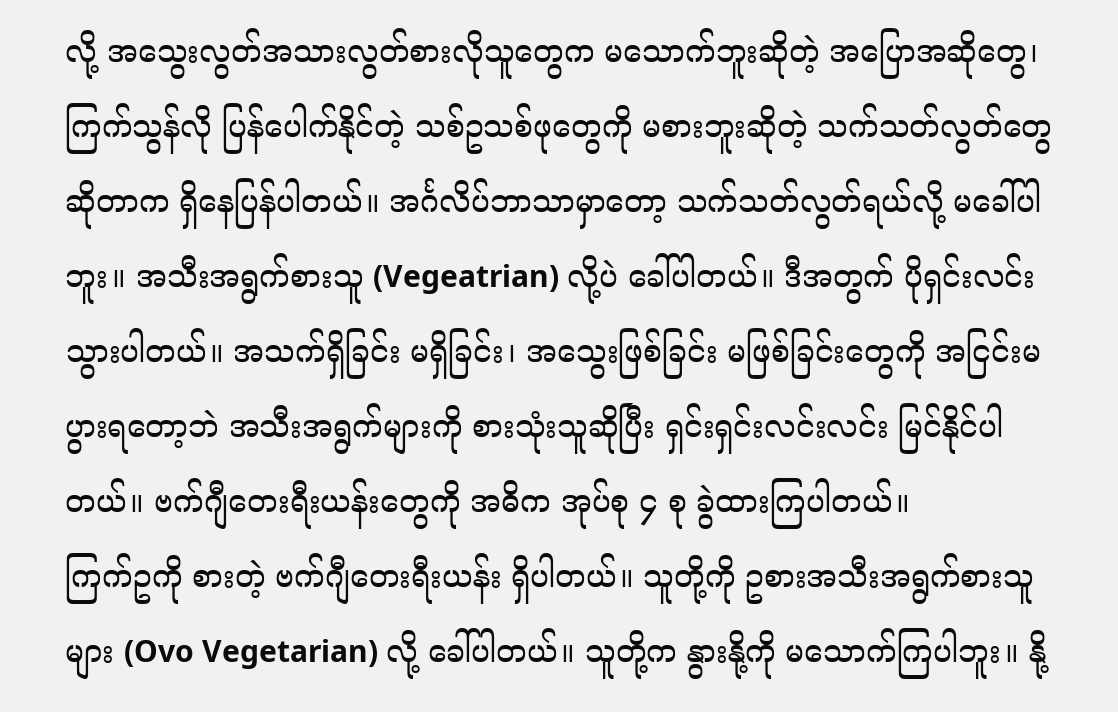လို့ အသွေးလွတ်အသားလွတ်စားလိုသူတွေက မသောက်ဘူးဆိုတဲ့ အပြောအဆိုတွေ၊ ကြက်သွန်လို ပြန်ပေါက်နိုင်တဲ့ သစ်ဥသစ်ဖုတွေကို မစားဘူးဆိုတဲ့ သက်သတ်လွတ်တွေဆိုတာက ရှိနေပြန်ပါတယ်။ အင်္ဂလိပ်ဘာသာမှာတော့ သက်သတ်လွတ်ရယ်လို့ မခေါ်ပါဘူး။ အသီးအရွက်စားသူ (Vegeatrian) လို့ပဲ ခေါ်ပါတယ်။ ဒီအတွက် ပိုရှင်းလင်းသွားပါတယ်။ အသက်ရှိခြင်း မရှိခြင်း၊ အသွေးဖြစ်ခြင်း မဖြစ်ခြင်းတွေကို အငြင်းမပွားရတော့ဘဲ အသီးအရွက်များကို စားသုံးသူဆိုပြီး ရှင်းရှင်းလင်းလင်း မြင်နိုင်ပါတယ်။ ဗက်ဂျီတေးရီးယန်းတွေကို အဓိက အုပ်စု ၄ စု ခွဲထားကြပါတယ်။
ကြက်ဥကို စားတဲ့ ဗက်ဂျီတေးရီးယန်း ရှိပါတယ်။ သူတို့ကို ဥစားအသီးအရွက်စားသူများ (Ovo Vegetarian) လို့ ခေါ်ပါတယ်။ သူတို့က နွားနို့ကို မသောက်ကြပါဘူး။ နို့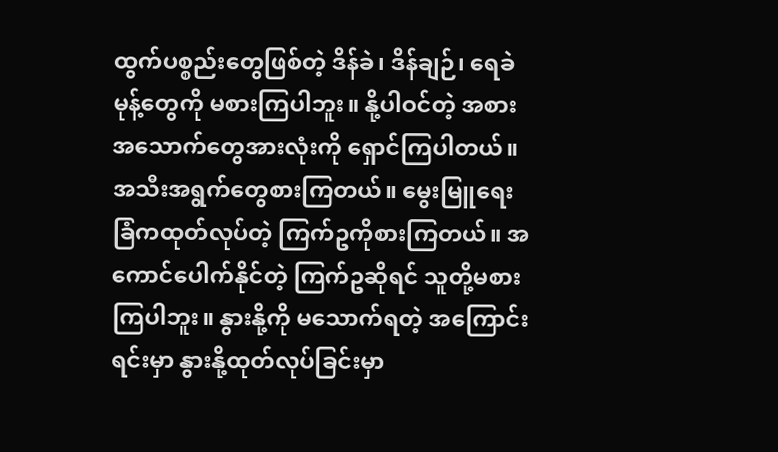ထွက်ပစ္စည်းတွေဖြစ်တဲ့ ဒိန်ခဲ၊ ဒိန်ချဉ်၊ ရေခဲမုန့်တွေကို မစားကြပါဘူး။ နို့ပါဝင်တဲ့ အစားအသောက်တွေအားလုံးကို ရှောင်ကြပါတယ်။ အသီးအရွက်တွေစားကြတယ်။ မွေးမြူရေးခြံကထုတ်လုပ်တဲ့ ကြက်ဥကိုစားကြတယ်။ အကောင်ပေါက်နိုင်တဲ့ ကြက်ဥဆိုရင် သူတို့မစားကြပါဘူး။ နွားနို့ကို မသောက်ရတဲ့ အကြောင်းရင်းမှာ နွားနို့ထုတ်လုပ်ခြင်းမှာ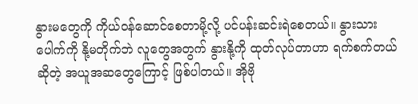နွားမတွေကို ကိုယ်ဝန်ဆောင်စေတာမို့လို့ ပင်ပန်းဆင်းရဲစေတယ်။ နွားသားပေါက်ကို နို့မတိုက်ဘဲ လူတွေအတွက် နွားနို့ကို ထုတ်လုပ်တာဟာ ရက်စက်တယ်ဆိုတဲ့ အယူအဆတွေကြောင့် ဖြစ်ပါတယ်။ အိုဗို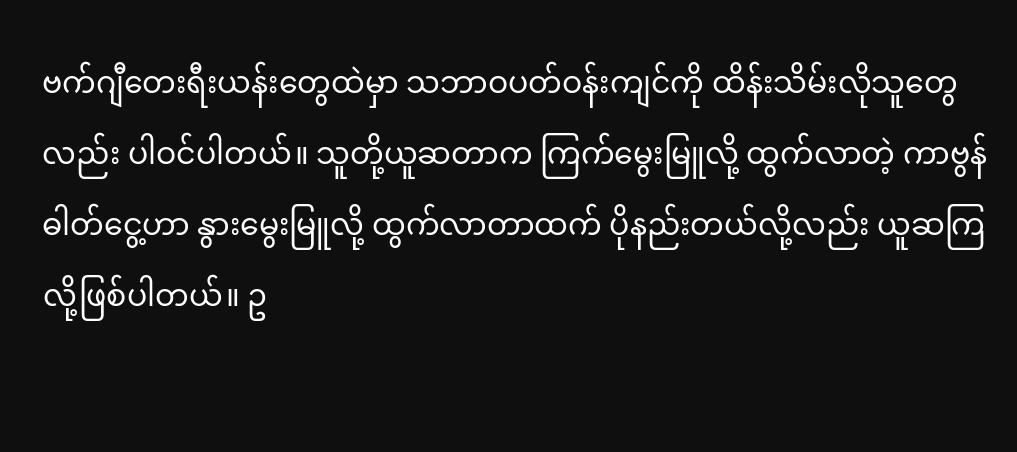ဗက်ဂျီတေးရီးယန်းတွေထဲမှာ သဘာဝပတ်ဝန်းကျင်ကို ထိန်းသိမ်းလိုသူတွေလည်း ပါဝင်ပါတယ်။ သူတို့ယူဆတာက ကြက်မွေးမြူလို့ ထွက်လာတဲ့ ကာဗွန်ဓါတ်ငွေ့ဟာ နွားမွေးမြူလို့ ထွက်လာတာထက် ပိုနည်းတယ်လို့လည်း ယူဆကြလို့ဖြစ်ပါတယ်။ ဥ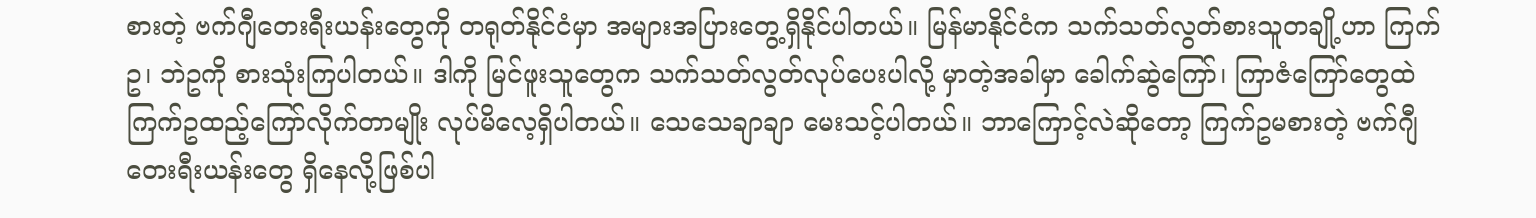စားတဲ့ ဗက်ဂျီတေးရီးယန်းတွေကို တရုတ်နိုင်ငံမှာ အများအပြားတွေ့ရှိနိုင်ပါတယ်။ မြန်မာနိုင်ငံက သက်သတ်လွတ်စားသူတချို့ဟာ ကြက်ဥ၊ ဘဲဥကို စားသုံးကြပါတယ်။ ဒါကို မြင်ဖူးသူတွေက သက်သတ်လွတ်လုပ်ပေးပါလို့ မှာတဲ့အခါမှာ ခေါက်ဆွဲကြော်၊ ကြာဇံကြော်တွေထဲ ကြက်ဥထည့်ကြော်လိုက်တာမျိုး လုပ်မိလေ့ရှိပါတယ်။ သေသေချာချာ မေးသင့်ပါတယ်။ ဘာကြောင့်လဲဆိုတော့ ကြက်ဥမစားတဲ့ ဗက်ဂျီတေးရီးယန်းတွေ ရှိနေလို့ဖြစ်ပါ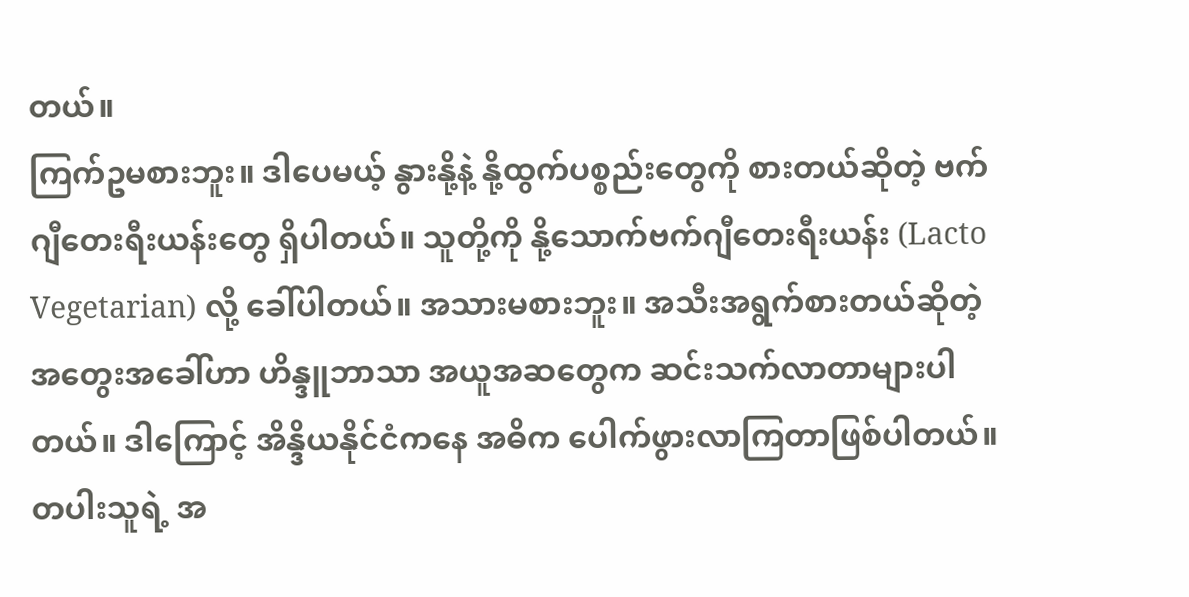တယ်။
ကြက်ဥမစားဘူး။ ဒါပေမယ့် နွားနို့နဲ့ နို့ထွက်ပစ္စည်းတွေကို စားတယ်ဆိုတဲ့ ဗက်ဂျီတေးရီးယန်းတွေ ရှိပါတယ်။ သူတို့ကို နို့သောက်ဗက်ဂျီတေးရီးယန်း (Lacto Vegetarian) လို့ ခေါ်ပါတယ်။ အသားမစားဘူး။ အသီးအရွက်စားတယ်ဆိုတဲ့ အတွေးအခေါ်ဟာ ဟိန္ဒူဘာသာ အယူအဆတွေက ဆင်းသက်လာတာများပါတယ်။ ဒါကြောင့် အိန္ဒိယနိုင်ငံကနေ အဓိက ပေါက်ဖွားလာကြတာဖြစ်ပါတယ်။ တပါးသူရဲ့ အ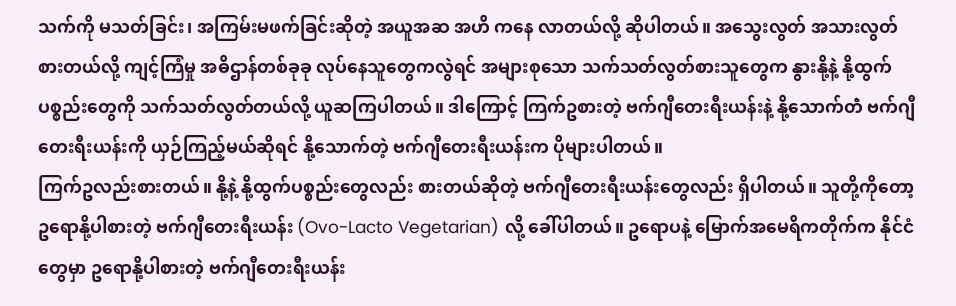သက်ကို မသတ်ခြင်း၊ အကြမ်းမဖက်ခြင်းဆိုတဲ့ အယူအဆ အဟိ ကနေ လာတယ်လို့ ဆိုပါတယ်။ အသွေးလွတ် အသားလွတ်စားတယ်လို့ ကျင့်ကြံမှု အဓိဌာန်တစ်ခုခု လုပ်နေသူတွေကလွဲရင် အများစုသော သက်သတ်လွတ်စားသူတွေက နွားနို့နဲ့ နို့ထွက်ပစ္စည်းတွေကို သက်သတ်လွတ်တယ်လို့ ယူဆကြပါတယ်။ ဒါကြောင့် ကြက်ဥစားတဲ့ ဗက်ဂျီတေးရီးယန်းနဲ့ နို့သောက်တဲံ ဗက်ဂျီတေးရီးယန်းကို ယှဉ်ကြည့်မယ်ဆိုရင် နို့သောက်တဲ့ ဗက်ဂျီတေးရီးယန်းက ပိုများပါတယ်။
ကြက်ဥလည်းစားတယ်။ နို့နဲ့ နို့ထွက်ပစ္စည်းတွေလည်း စားတယ်ဆိုတဲ့ ဗက်ဂျီတေးရီးယန်းတွေလည်း ရှိပါတယ်။ သူတို့ကိုတော့ ဥရောနို့ပါစားတဲ့ ဗက်ဂျီတေးရီးယန်း (Ovo-Lacto Vegetarian) လို့ ခေါ်ပါတယ်။ ဥရောပနဲ့ မြောက်အမေရိကတိုက်က နိုင်ငံတွေမှာ ဥရောနို့ပါစားတဲ့ ဗက်ဂျီတေးရီးယန်း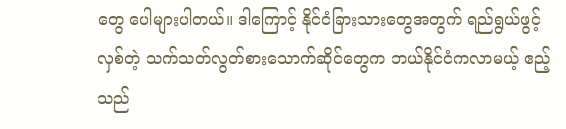တွေ ပေါများပါတယ်။ ဒါကြောင့် နိုင်ငံခြားသားတွေအတွက် ရည်ရွယ်ဖွင့်လှစ်တဲ့ သက်သတ်လွတ်စားသောက်ဆိုင်တွေက ဘယ်နိုင်ငံကလာမယ့် ဧည့်သည်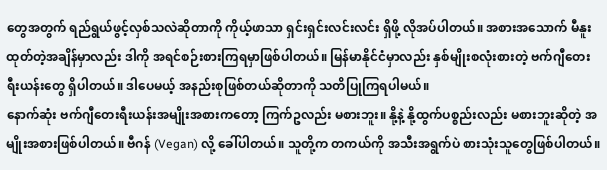တွေအတွက် ရည်ရွယ်ဖွင့်လှစ်သလဲဆိုတာကို ကိုယ့်ဖာသာ ရှင်းရှင်းလင်းလင်း ရှိဖို့ လိုအပ်ပါတယ်။ အစားအသောက် မီနူးထုတ်တဲ့အချိန်မှာလည်း ဒါကို အရင်စဉ်းစားကြရမှာဖြစ်ပါတယ်။ မြန်မာနိုင်ငံမှာလည်း နှစ်မျိုးစလုံးစားတဲ့ ဗက်ဂျီတေးရီးယန်းတွေ ရှိပါတယ်။ ဒါပေမယ့် အနည်းစုဖြစ်တယ်ဆိုတာကို သတိပြုကြရပါမယ်။
နောက်ဆုံး ဗက်ဂျီတေးရီးယန်းအမျိုးအစားကတော့ ကြက်ဥလည်း မစားဘူး။ နို့နဲ့ နို့ထွက်ပစ္စည်းလည်း မစားဘူးဆိုတဲ့ အမျိုးအစားဖြစ်ပါတယ်။ ဗီဂန် (Vegan) လို့ ခေါ်ပါတယ်။ သူတို့က တကယ်ကို အသီးအရွက်ပဲ စားသုံးသူတွေဖြစ်ပါတယ်။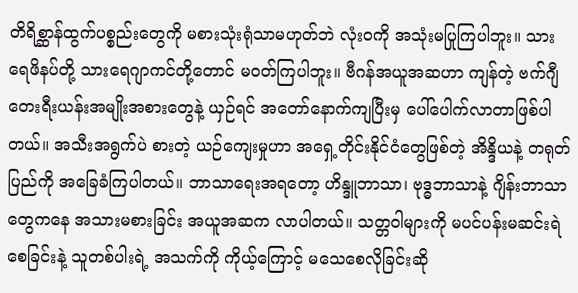တိရိစ္ဆာန်ထွက်ပစ္စည်းတွေကို မစားသုံးရုံသာမဟုတ်ဘဲ လုံးဝကို အသုံးမပြုကြပါဘူး။ သားရေဖိနပ်တို့ သားရေဂျာကင်တို့တောင် မဝတ်ကြပါဘူး။ ဗီဂန်အယူအဆဟာ ကျန်တဲ့ ဗက်ဂျီတေးရီးယန်းအမျိုးအစားတွေနဲ့ ယှဉ်ရင် အတော်နောက်ကျပြီးမှ ပေါ်ပေါက်လာတာဖြစ်ပါတယ်။ အသီးအရွက်ပဲ စားတဲ့ ယဉ်ကျေးမှုဟာ အရှေ့တိုင်းနိုင်ငံတွေဖြစ်တဲ့ အိန္ဒိယနဲ့ တရုတ်ပြည်ကို အခြေခံကြပါတယ်။ ဘာသာရေးအရတော့ ဟိန္ဒူဘာသာ၊ ဗုဒ္ဓဘာသာနဲ့ ဂျိန်းဘာသာတွေကနေ အသားမစားခြင်း အယူအဆက လာပါတယ်။ သတ္တဝါများကို မပင်ပန်းမဆင်းရဲစေခြင်းနဲ့ သူတစ်ပါးရဲ့ အသက်ကို ကိုယ့်ကြောင့် မသေစေလိုခြင်းဆို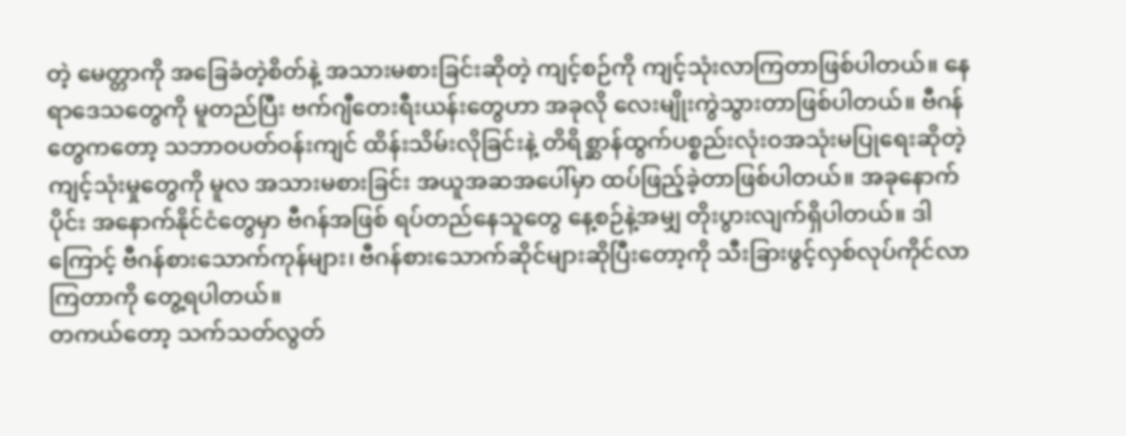တဲ့ မေတ္တာကို အခြေခံတဲ့စိတ်နဲ့ အသားမစားခြင်းဆိုတဲ့ ကျင့်စဉ်ကို ကျင့်သုံးလာကြတာဖြစ်ပါတယ်။ နေရာဒေသတွေကို မူတည်ပြီး ဗက်ဂျီတေးရီးယန်းတွေဟာ အခုလို လေးမျိုးကွဲသွားတာဖြစ်ပါတယ်။ ဗီဂန်တွေကတော့ သဘာဝပတ်ဝန်းကျင် ထိန်းသိမ်းလိုခြင်းနဲ့ တိရိစ္ဆာန်ထွက်ပစ္စည်းလုံးဝအသုံးမပြုရေးဆိုတဲ့ ကျင့်သုံးမှုတွေကို မူလ အသားမစားခြင်း အယူအဆအပေါ်မှာ ထပ်ဖြည့်ခဲ့တာဖြစ်ပါတယ်။ အခုနောက်ပိုင်း အနောက်နိုင်ငံတွေမှာ ဗီဂန်အဖြစ် ရပ်တည်နေသူတွေ နေ့စဉ်နဲ့အမျှ တိုးပွားလျက်ရှိပါတယ်။ ဒါကြောင့် ဗီဂန်စားသောက်ကုန်များ၊ ဗီဂန်စားသောက်ဆိုင်များဆိုပြီးတော့ကို သီးခြားဖွင့်လှစ်လုပ်ကိုင်လာကြတာကို တွေ့ရပါတယ်။
တကယ်တော့ သက်သတ်လွတ်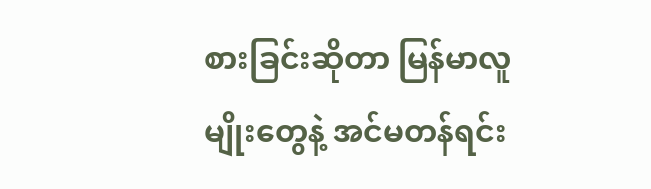စားခြင်းဆိုတာ မြန်မာလူမျိုးတွေနဲ့ အင်မတန်ရင်း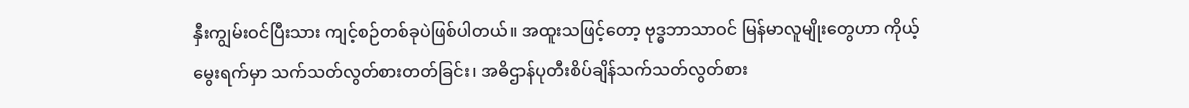နှီးကျွမ်းဝင်ပြီးသား ကျင့်စဉ်တစ်ခုပဲဖြစ်ပါတယ်။ အထူးသဖြင့်တော့ ဗုဒ္ဓဘာသာဝင် မြန်မာလူမျိုးတွေဟာ ကိုယ့်မွေးရက်မှာ သက်သတ်လွတ်စားတတ်ခြင်း၊ အဓိဌာန်ပုတီးစိပ်ချိန်သက်သတ်လွတ်စား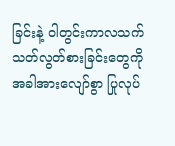ခြင်းနဲ့ ဝါတွင်းကာလသက်သတ်လွတ်စားခြင်းတွေကို အခါအားလျော်စွာ ပြုလုပ်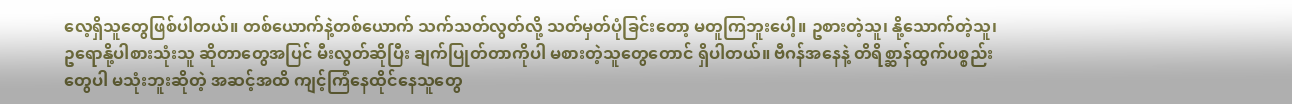လေ့ရှိသူတွေဖြစ်ပါတယ်။ တစ်ယောက်နဲ့တစ်ယောက် သက်သတ်လွတ်လို့ သတ်မှတ်ပုံခြင်းတော့ မတူကြဘူးပေါ့။ ဥစားတဲ့သူ၊ နို့သောက်တဲ့သူ၊ ဥရောနို့ပါစားသုံးသူ ဆိုတာတွေအပြင် မီးလွတ်ဆိုပြီး ချက်ပြုတ်တာကိုပါ မစားတဲ့သူတွေတောင် ရှိပါတယ်။ ဗီဂန်အနေနဲ့ တိရိစ္ဆာန်ထွက်ပစ္စည်းတွေပါ မသုံးဘူးဆိုတဲ့ အဆင့်အထိ ကျင့်ကြံနေထိုင်နေသူတွေ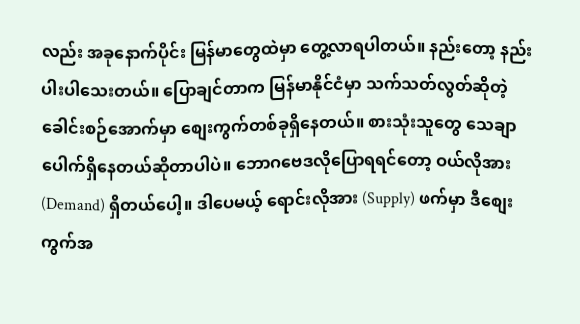လည်း အခုနောက်ပိုင်း မြန်မာတွေထဲမှာ တွေ့လာရပါတယ်။ နည်းတော့ နည်းပါးပါသေးတယ်။ ပြောချင်တာက မြန်မာနိုင်ငံမှာ သက်သတ်လွတ်ဆိုတဲ့ ခေါင်းစဉ်အောက်မှာ စျေးကွက်တစ်ခုရှိနေတယ်။ စားသုံးသူတွေ သေချာပေါက်ရှိနေတယ်ဆိုတာပါပဲ။ ဘောဂဗေဒလိုပြောရရင်တော့ ဝယ်လိုအား (Demand) ရှိတယ်ပေါ့။ ဒါပေမယ့် ရောင်းလိုအား (Supply) ဖက်မှာ ဒီစျေးကွက်အ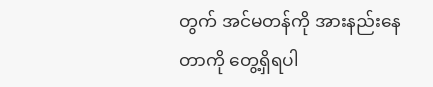တွက် အင်မတန်ကို အားနည်းနေတာကို တွေ့ရှိရပါ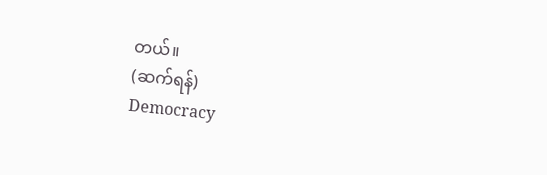တယ်။
(ဆက်ရန်)
Democracy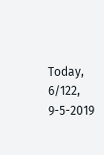Today, 6/122, 9-5-2019